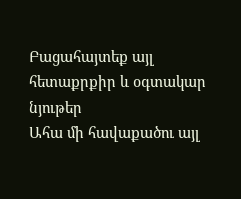Բացահայտեք այլ հետաքրքիր և օգտակար նյութեր
Ահա մի հավաքածու այլ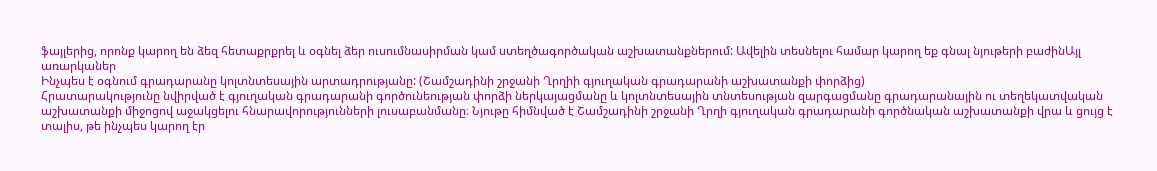ֆայլերից, որոնք կարող են ձեզ հետաքրքրել և օգնել ձեր ուսումնասիրման կամ ստեղծագործական աշխատանքներում: Ավելին տեսնելու համար կարող եք գնալ նյութերի բաժինԱյլ առարկաներ
Ինչպես է օգնում գրադարանը կոլտնտեսային արտադրությանը: (Շամշադինի շրջանի Ղրղիի գյուղական գրադարանի աշխատանքի փորձից)
Հրատարակությունը նվիրված է գյուղական գրադարանի գործունեության փորձի ներկայացմանը և կոլտնտեսային տնտեսության զարգացմանը գրադարանային ու տեղեկատվական աշխատանքի միջոցով աջակցելու հնարավորությունների լուսաբանմանը։ Նյութը հիմնված է Շամշադինի շրջանի Ղրղի գյուղական գրադարանի գործնական աշխատանքի վրա և ցույց է տալիս, թե ինչպես կարող էր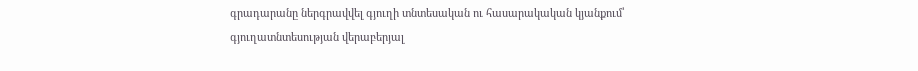գրադարանը ներգրավվել գյուղի տնտեսական ու հասարակական կյանքում՝ գյուղատնտեսության վերաբերյալ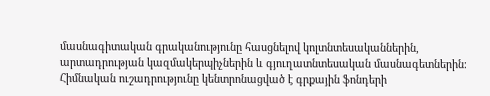մասնագիտական գրականությունը հասցնելով կոլտնտեսականներին, արտադրության կազմակերպիչներին և գյուղատնտեսական մասնագետներին։ Հիմնական ուշադրությունը կենտրոնացված է գրքային ֆոնդերի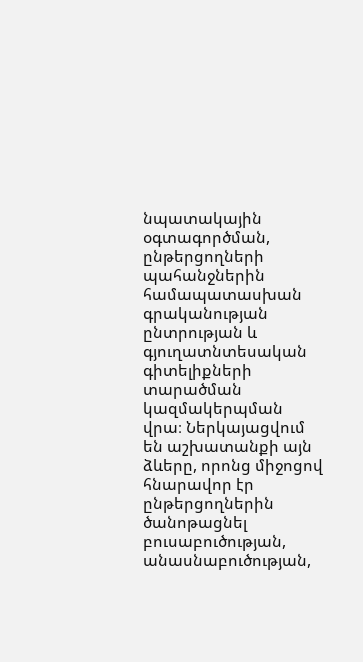նպատակային օգտագործման, ընթերցողների պահանջներին համապատասխան գրականության ընտրության և գյուղատնտեսական գիտելիքների տարածման կազմակերպման վրա։ Ներկայացվում են աշխատանքի այն ձևերը, որոնց միջոցով հնարավոր էր ընթերցողներին ծանոթացնել բուսաբուծության, անասնաբուծության,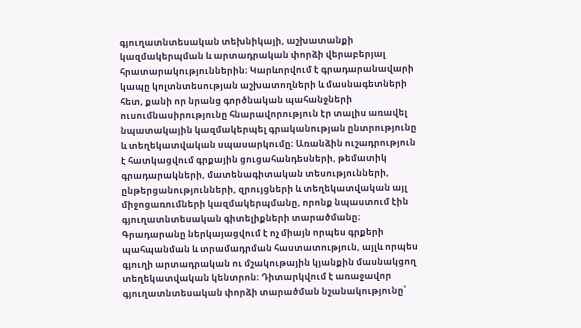գյուղատնտեսական տեխնիկայի, աշխատանքի կազմակերպման և արտադրական փորձի վերաբերյալ հրատարակություններին։ Կարևորվում է գրադարանավարի կապը կոլտնտեսության աշխատողների և մասնագետների հետ, քանի որ նրանց գործնական պահանջների ուսումնասիրությունը հնարավորություն էր տալիս առավել նպատակային կազմակերպել գրականության ընտրությունը և տեղեկատվական սպասարկումը։ Առանձին ուշադրություն է հատկացվում գրքային ցուցահանդեսների, թեմատիկ գրադարակների, մատենագիտական տեսությունների, ընթերցանությունների, զրույցների և տեղեկատվական այլ միջոցառումների կազմակերպմանը, որոնք նպաստում էին գյուղատնտեսական գիտելիքների տարածմանը։ Գրադարանը ներկայացվում է ոչ միայն որպես գրքերի պահպանման և տրամադրման հաստատություն, այլև որպես գյուղի արտադրական ու մշակութային կյանքին մասնակցող տեղեկատվական կենտրոն։ Դիտարկվում է առաջավոր գյուղատնտեսական փորձի տարածման նշանակությունը՝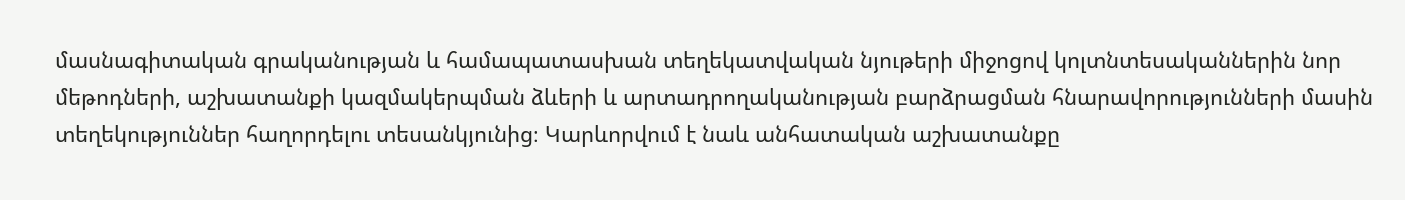մասնագիտական գրականության և համապատասխան տեղեկատվական նյութերի միջոցով կոլտնտեսականներին նոր մեթոդների, աշխատանքի կազմակերպման ձևերի և արտադրողականության բարձրացման հնարավորությունների մասին տեղեկություններ հաղորդելու տեսանկյունից։ Կարևորվում է նաև անհատական աշխատանքը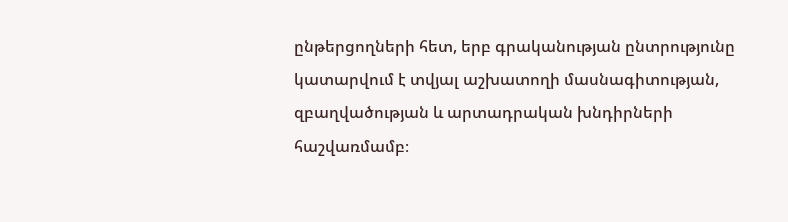ընթերցողների հետ, երբ գրականության ընտրությունը կատարվում է տվյալ աշխատողի մասնագիտության, զբաղվածության և արտադրական խնդիրների հաշվառմամբ։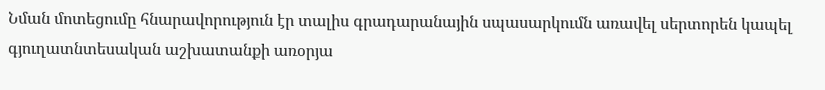Նման մոտեցումը հնարավորություն էր տալիս գրադարանային սպասարկումն առավել սերտորեն կապել գյուղատնտեսական աշխատանքի առօրյա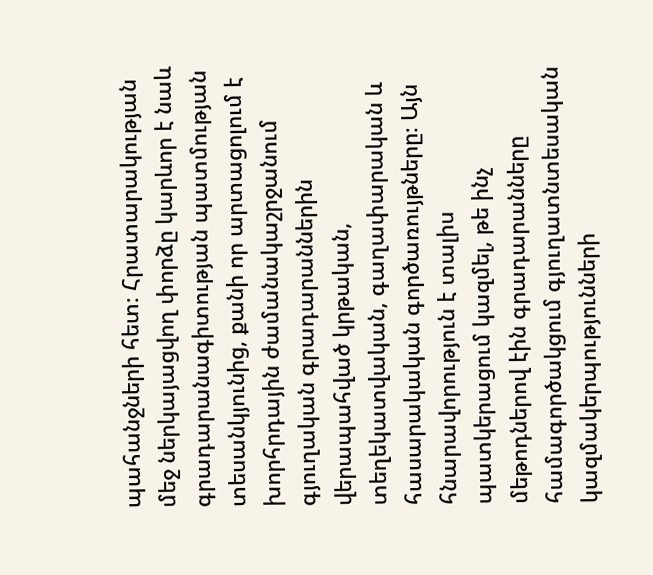պահանջների հետ։ Հրատարակության մեջ ներկայացվող փորձը կարևոր է նաև գրադարանագիտության պատմության տեսանկյունից, քանի որ արտացոլում է խորհրդային ժամանակաշրջանում գյուղական գրադարաններին վերապահված կրթական, տեղեկատվական, գաղափարական և հասարակական գործառույթները։ Այն հնարավորություն է տալիս պատկերացում կազմել, թե ինչ մեթոդներով էին գրադարանները համագործակցում գյուղատնտեսական կազմակերպությունների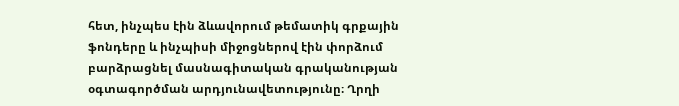հետ, ինչպես էին ձևավորում թեմատիկ գրքային ֆոնդերը և ինչպիսի միջոցներով էին փորձում բարձրացնել մասնագիտական գրականության օգտագործման արդյունավետությունը։ Ղրղի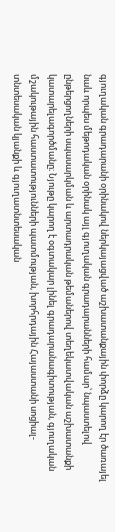գյուղական գրադարանի օրինակով ներկայացված աշխատանքային փորձը կարող էր ծառայել նաև որպես մեթոդական օրինակ այլ գյուղական գրադարանների համար՝ նպաստելով ընթերցողների սպասարկման և արտադրական թեմաներով տեղեկատվական աշխատանքի կատարելագործմանը։ Նյութը կարող է օգտակար լինել գրադարանագիտության, գյուղական մշակութային հաստատությունների պատմության, խորհրդային Հայաստանի սոցիալ-տնտեսական կյանքի և գյուղատնտեսական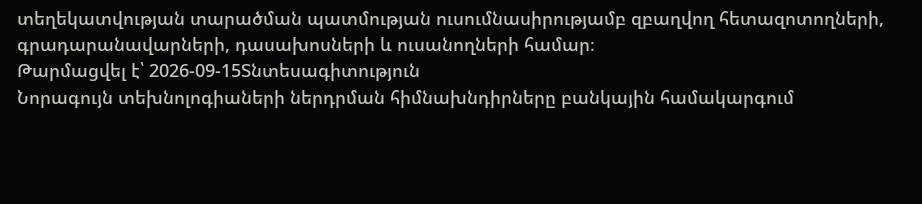տեղեկատվության տարածման պատմության ուսումնասիրությամբ զբաղվող հետազոտողների, գրադարանավարների, դասախոսների և ուսանողների համար։
Թարմացվել է՝ 2026-09-15Տնտեսագիտություն
Նորագույն տեխնոլոգիաների ներդրման հիմնախնդիրները բանկային համակարգում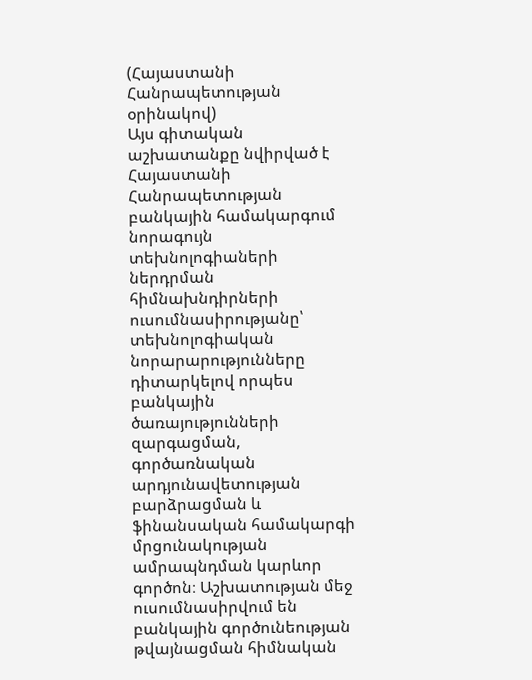(Հայաստանի Հանրապետության օրինակով)
Այս գիտական աշխատանքը նվիրված է Հայաստանի Հանրապետության բանկային համակարգում նորագույն տեխնոլոգիաների ներդրման հիմնախնդիրների ուսումնասիրությանը՝ տեխնոլոգիական նորարարությունները դիտարկելով որպես բանկային ծառայությունների զարգացման, գործառնական արդյունավետության բարձրացման և ֆինանսական համակարգի մրցունակության ամրապնդման կարևոր գործոն։ Աշխատության մեջ ուսումնասիրվում են բանկային գործունեության թվայնացման հիմնական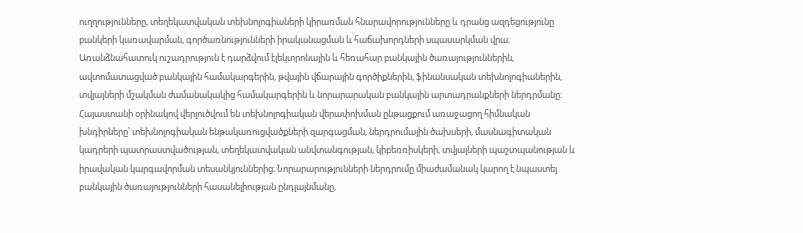ուղղությունները, տեղեկատվական տեխնոլոգիաների կիրառման հնարավորությունները և դրանց ազդեցությունը բանկերի կառավարման, գործառնությունների իրականացման և հաճախորդների սպասարկման վրա։ Առանձնահատուկ ուշադրություն է դարձվում էլեկտրոնային և հեռահար բանկային ծառայություններին, ավտոմատացված բանկային համակարգերին, թվային վճարային գործիքներին, ֆինանսական տեխնոլոգիաներին, տվյալների մշակման ժամանակակից համակարգերին և նորարարական բանկային արտադրանքների ներդրմանը։ Հայաստանի օրինակով վերլուծվում են տեխնոլոգիական վերափոխման ընթացքում առաջացող հիմնական խնդիրները՝ տեխնոլոգիական ենթակառուցվածքների զարգացման, ներդրումային ծախսերի, մասնագիտական կադրերի պատրաստվածության, տեղեկատվական անվտանգության, կիբեռռիսկերի, տվյալների պաշտպանության և իրավական կարգավորման տեսանկյուններից։ Նորարարությունների ներդրումը միաժամանակ կարող է նպաստել բանկային ծառայությունների հասանելիության ընդլայնմանը,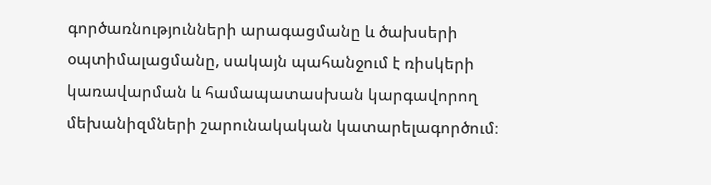գործառնությունների արագացմանը և ծախսերի օպտիմալացմանը, սակայն պահանջում է ռիսկերի կառավարման և համապատասխան կարգավորող մեխանիզմների շարունակական կատարելագործում։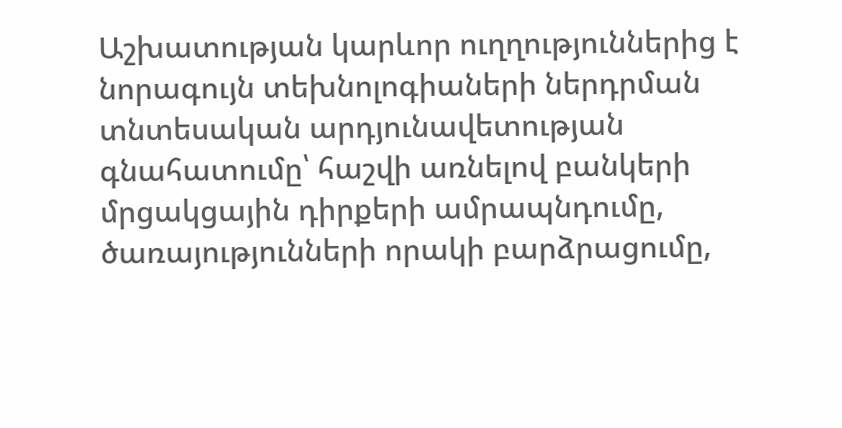Աշխատության կարևոր ուղղություններից է նորագույն տեխնոլոգիաների ներդրման տնտեսական արդյունավետության գնահատումը՝ հաշվի առնելով բանկերի մրցակցային դիրքերի ամրապնդումը, ծառայությունների որակի բարձրացումը,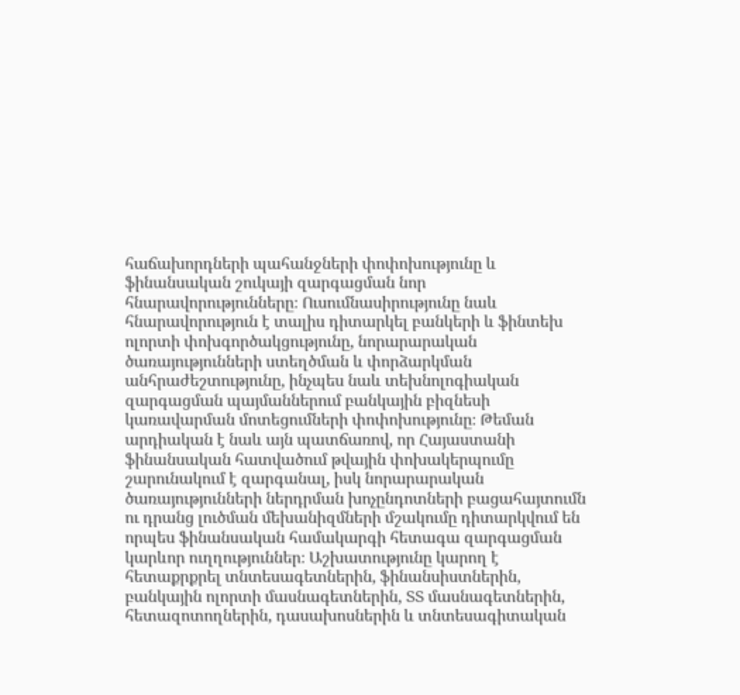հաճախորդների պահանջների փոփոխությունը և ֆինանսական շուկայի զարգացման նոր հնարավորությունները։ Ուսումնասիրությունը նաև հնարավորություն է տալիս դիտարկել բանկերի և ֆինտեխ ոլորտի փոխգործակցությունը, նորարարական ծառայությունների ստեղծման և փորձարկման անհրաժեշտությունը, ինչպես նաև տեխնոլոգիական զարգացման պայմաններում բանկային բիզնեսի կառավարման մոտեցումների փոփոխությունը։ Թեման արդիական է նաև այն պատճառով, որ Հայաստանի ֆինանսական հատվածում թվային փոխակերպումը շարունակում է զարգանալ, իսկ նորարարական ծառայությունների ներդրման խոչընդոտների բացահայտումն ու դրանց լուծման մեխանիզմների մշակումը դիտարկվում են որպես ֆինանսական համակարգի հետագա զարգացման կարևոր ուղղություններ։ Աշխատությունը կարող է հետաքրքրել տնտեսագետներին, ֆինանսիստներին, բանկային ոլորտի մասնագետներին, ՏՏ մասնագետներին, հետազոտողներին, դասախոսներին և տնտեսագիտական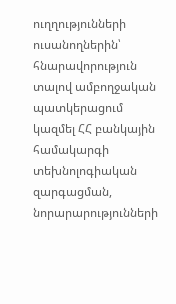ուղղությունների ուսանողներին՝ հնարավորություն տալով ամբողջական պատկերացում կազմել ՀՀ բանկային համակարգի տեխնոլոգիական զարգացման, նորարարությունների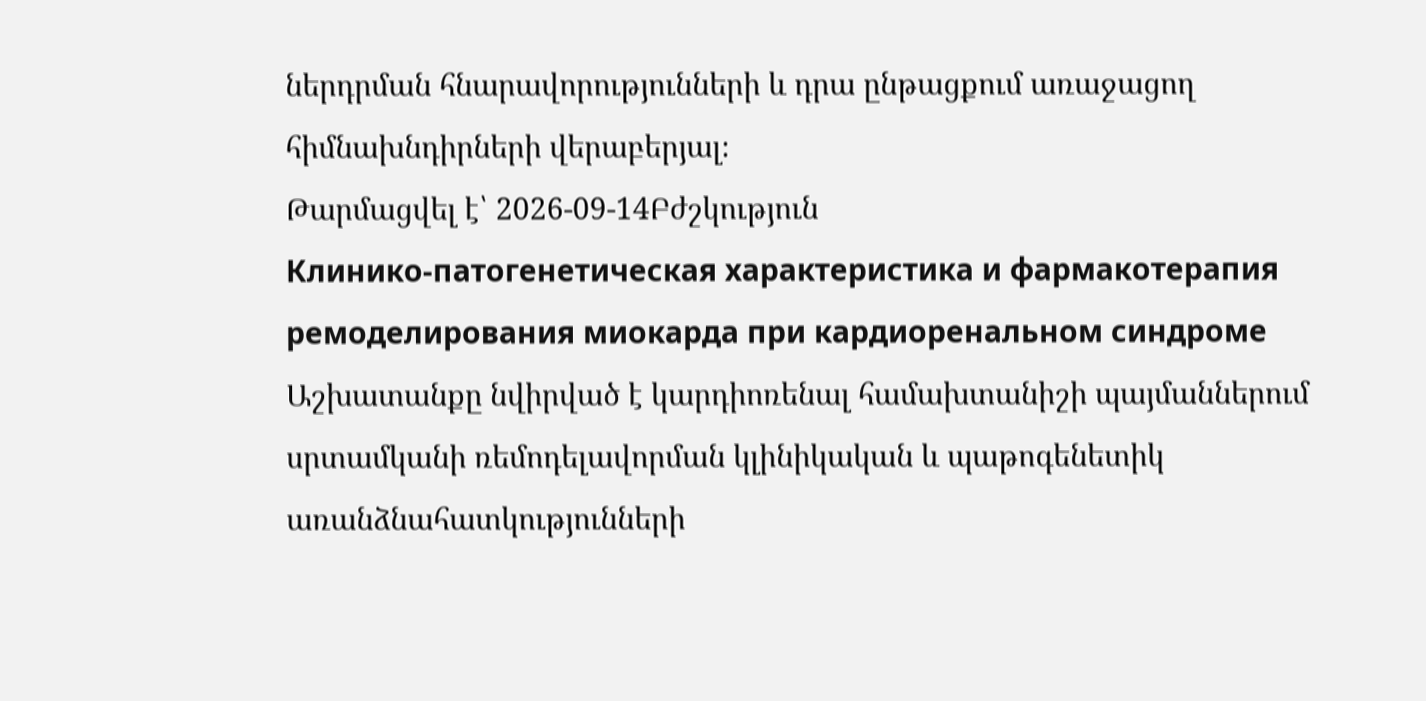ներդրման հնարավորությունների և դրա ընթացքում առաջացող հիմնախնդիրների վերաբերյալ։
Թարմացվել է՝ 2026-09-14Բժշկություն
Клинико-патогенетическая характеристика и фармакотерапия ремоделирования миокарда при кардиоренальном синдроме
Աշխատանքը նվիրված է կարդիոռենալ համախտանիշի պայմաններում սրտամկանի ռեմոդելավորման կլինիկական և պաթոգենետիկ առանձնահատկությունների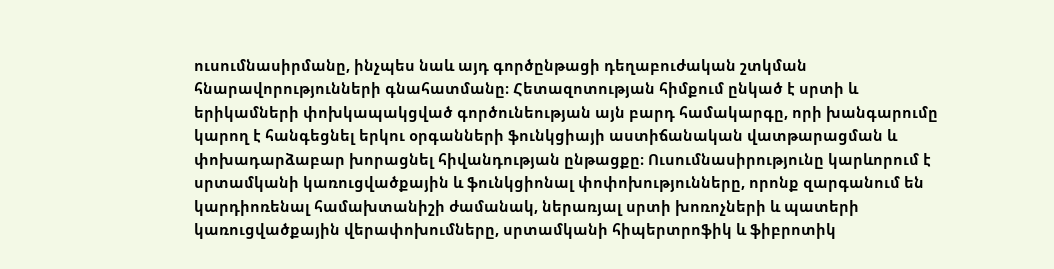ուսումնասիրմանը, ինչպես նաև այդ գործընթացի դեղաբուժական շտկման հնարավորությունների գնահատմանը։ Հետազոտության հիմքում ընկած է սրտի և երիկամների փոխկապակցված գործունեության այն բարդ համակարգը, որի խանգարումը կարող է հանգեցնել երկու օրգանների ֆունկցիայի աստիճանական վատթարացման և փոխադարձաբար խորացնել հիվանդության ընթացքը։ Ուսումնասիրությունը կարևորում է սրտամկանի կառուցվածքային և ֆունկցիոնալ փոփոխությունները, որոնք զարգանում են կարդիոռենալ համախտանիշի ժամանակ, ներառյալ սրտի խոռոչների և պատերի կառուցվածքային վերափոխումները, սրտամկանի հիպերտրոֆիկ և ֆիբրոտիկ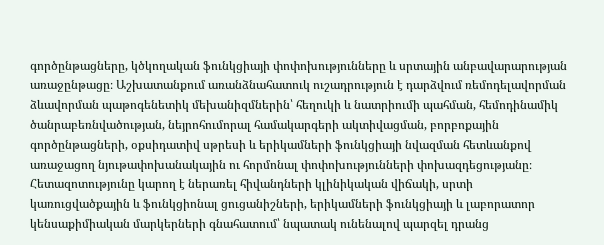գործընթացները, կծկողական ֆունկցիայի փոփոխությունները և սրտային անբավարարության առաջընթացը։ Աշխատանքում առանձնահատուկ ուշադրություն է դարձվում ռեմոդելավորման ձևավորման պաթոգենետիկ մեխանիզմներին՝ հեղուկի և նատրիումի պահման, հեմոդինամիկ ծանրաբեռնվածության, նեյրոհումորալ համակարգերի ակտիվացման, բորբոքային գործընթացների, օքսիդատիվ սթրեսի և երիկամների ֆունկցիայի նվազման հետևանքով առաջացող նյութափոխանակային ու հորմոնալ փոփոխությունների փոխազդեցությանը։ Հետազոտությունը կարող է ներառել հիվանդների կլինիկական վիճակի, սրտի կառուցվածքային և ֆունկցիոնալ ցուցանիշների, երիկամների ֆունկցիայի և լաբորատոր կենսաքիմիական մարկերների գնահատում՝ նպատակ ունենալով պարզել դրանց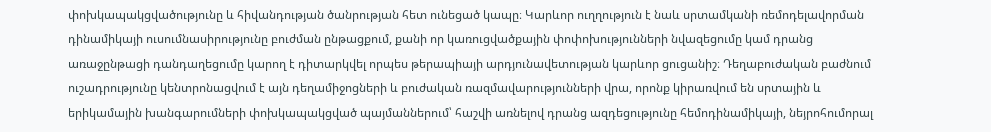փոխկապակցվածությունը և հիվանդության ծանրության հետ ունեցած կապը։ Կարևոր ուղղություն է նաև սրտամկանի ռեմոդելավորման դինամիկայի ուսումնասիրությունը բուժման ընթացքում, քանի որ կառուցվածքային փոփոխությունների նվազեցումը կամ դրանց առաջընթացի դանդաղեցումը կարող է դիտարկվել որպես թերապիայի արդյունավետության կարևոր ցուցանիշ։ Դեղաբուժական բաժնում ուշադրությունը կենտրոնացվում է այն դեղամիջոցների և բուժական ռազմավարությունների վրա, որոնք կիրառվում են սրտային և երիկամային խանգարումների փոխկապակցված պայմաններում՝ հաշվի առնելով դրանց ազդեցությունը հեմոդինամիկայի, նեյրոհումորալ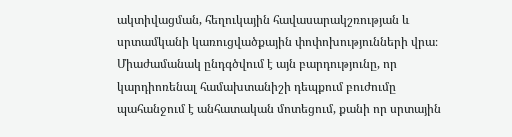ակտիվացման, հեղուկային հավասարակշռության և սրտամկանի կառուցվածքային փոփոխությունների վրա։ Միաժամանակ ընդգծվում է այն բարդությունը, որ կարդիոռենալ համախտանիշի դեպքում բուժումը պահանջում է անհատական մոտեցում, քանի որ սրտային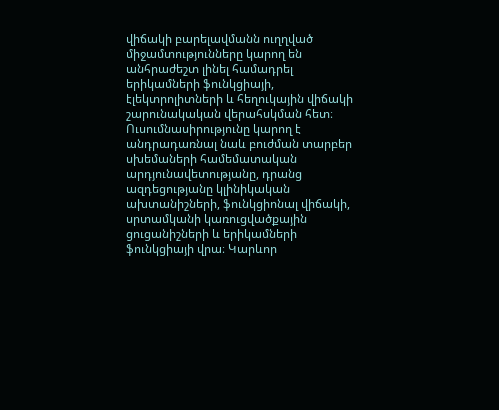վիճակի բարելավմանն ուղղված միջամտությունները կարող են անհրաժեշտ լինել համադրել երիկամների ֆունկցիայի, էլեկտրոլիտների և հեղուկային վիճակի շարունակական վերահսկման հետ։ Ուսումնասիրությունը կարող է անդրադառնալ նաև բուժման տարբեր սխեմաների համեմատական արդյունավետությանը, դրանց ազդեցությանը կլինիկական ախտանիշների, ֆունկցիոնալ վիճակի, սրտամկանի կառուցվածքային ցուցանիշների և երիկամների ֆունկցիայի վրա։ Կարևոր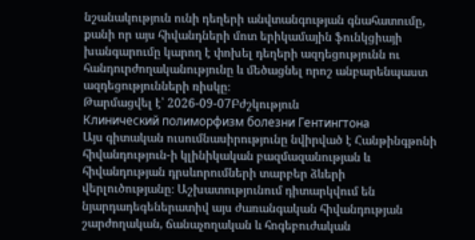նշանակություն ունի դեղերի անվտանգության գնահատումը, քանի որ այս հիվանդների մոտ երիկամային ֆունկցիայի խանգարումը կարող է փոխել դեղերի ազդեցությունն ու հանդուրժողականությունը և մեծացնել որոշ անբարենպաստ ազդեցությունների ռիսկը։
Թարմացվել է՝ 2026-09-07Բժշկություն
Клинический полиморфизм болезни Гентингтона
Այս գիտական ուսումնասիրությունը նվիրված է Հանթինգթոնի հիվանդություն-ի կլինիկական բազմազանության և հիվանդության դրսևորումների տարբեր ձևերի վերլուծությանը։ Աշխատությունում դիտարկվում են նյարդադեգեներատիվ այս ժառանգական հիվանդության շարժողական, ճանաչողական և հոգեբուժական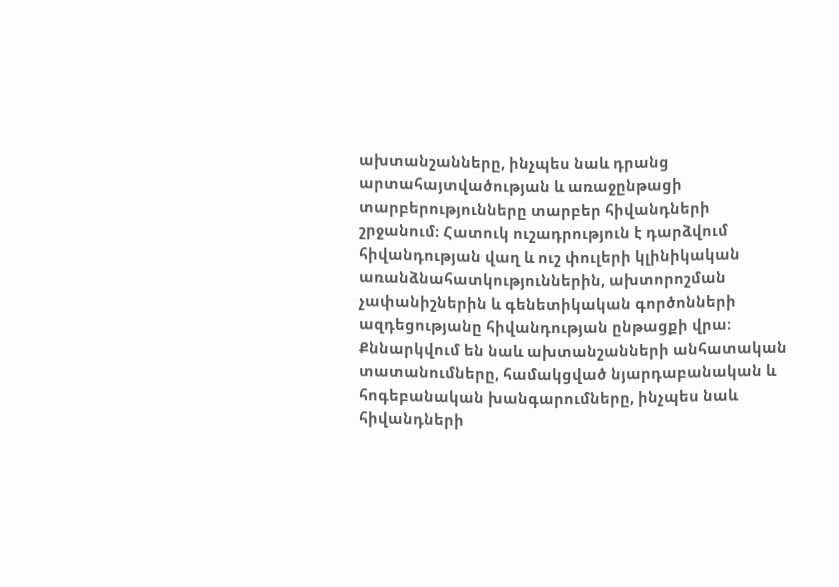ախտանշանները, ինչպես նաև դրանց արտահայտվածության և առաջընթացի տարբերությունները տարբեր հիվանդների շրջանում։ Հատուկ ուշադրություն է դարձվում հիվանդության վաղ և ուշ փուլերի կլինիկական առանձնահատկություններին, ախտորոշման չափանիշներին և գենետիկական գործոնների ազդեցությանը հիվանդության ընթացքի վրա։ Քննարկվում են նաև ախտանշանների անհատական տատանումները, համակցված նյարդաբանական և հոգեբանական խանգարումները, ինչպես նաև հիվանդների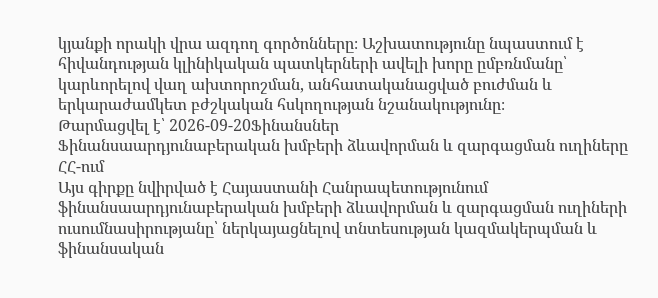կյանքի որակի վրա ազդող գործոնները։ Աշխատությունը նպաստում է հիվանդության կլինիկական պատկերների ավելի խորը ըմբռնմանը՝ կարևորելով վաղ ախտորոշման, անհատականացված բուժման և երկարաժամկետ բժշկական հսկողության նշանակությունը։
Թարմացվել է՝ 2026-09-20Ֆինանսներ
Ֆինանսաարդյունաբերական խմբերի ձևավորման և զարգացման ուղիները ՀՀ-ում
Այս գիրքը նվիրված է Հայաստանի Հանրապետությունում ֆինանսաարդյունաբերական խմբերի ձևավորման և զարգացման ուղիների ուսումնասիրությանը՝ ներկայացնելով տնտեսության կազմակերպման և ֆինանսական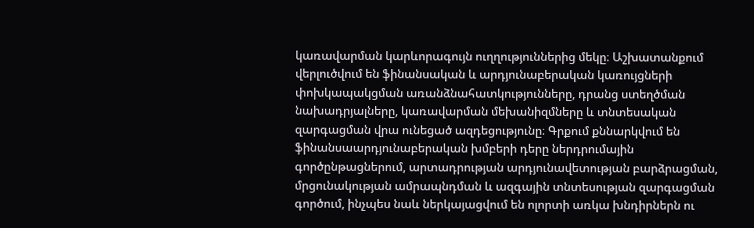կառավարման կարևորագույն ուղղություններից մեկը։ Աշխատանքում վերլուծվում են ֆինանսական և արդյունաբերական կառույցների փոխկապակցման առանձնահատկությունները, դրանց ստեղծման նախադրյալները, կառավարման մեխանիզմները և տնտեսական զարգացման վրա ունեցած ազդեցությունը։ Գրքում քննարկվում են ֆինանսաարդյունաբերական խմբերի դերը ներդրումային գործընթացներում, արտադրության արդյունավետության բարձրացման, մրցունակության ամրապնդման և ազգային տնտեսության զարգացման գործում, ինչպես նաև ներկայացվում են ոլորտի առկա խնդիրներն ու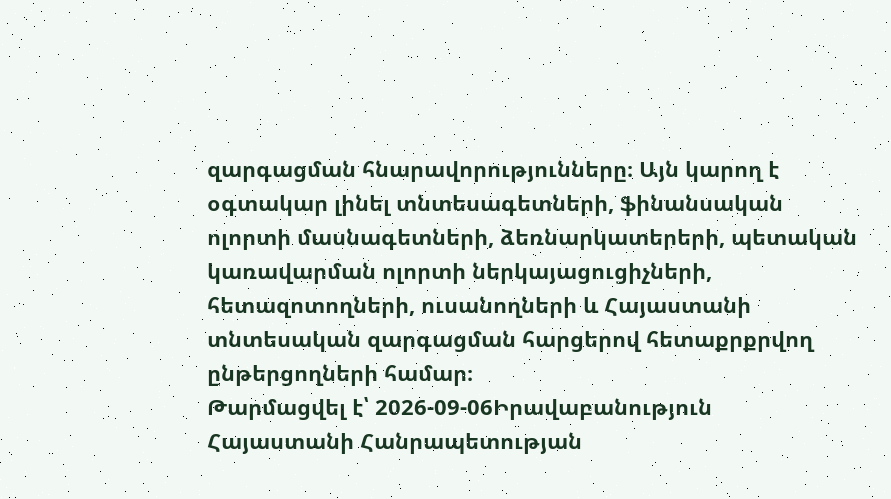զարգացման հնարավորությունները։ Այն կարող է օգտակար լինել տնտեսագետների, ֆինանսական ոլորտի մասնագետների, ձեռնարկատերերի, պետական կառավարման ոլորտի ներկայացուցիչների, հետազոտողների, ուսանողների և Հայաստանի տնտեսական զարգացման հարցերով հետաքրքրվող ընթերցողների համար։
Թարմացվել է՝ 2026-09-06Իրավաբանություն
Հայաստանի Հանրապետության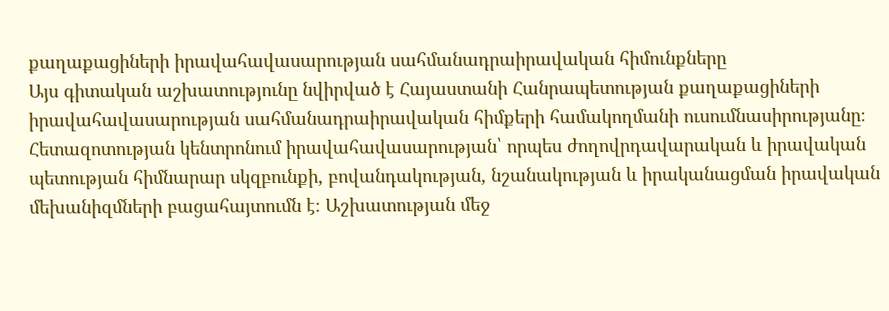քաղաքացիների իրավահավասարության սահմանադրաիրավական հիմունքները
Այս գիտական աշխատությունը նվիրված է Հայաստանի Հանրապետության քաղաքացիների իրավահավասարության սահմանադրաիրավական հիմքերի համակողմանի ուսումնասիրությանը։ Հետազոտության կենտրոնում իրավահավասարության՝ որպես ժողովրդավարական և իրավական պետության հիմնարար սկզբունքի, բովանդակության, նշանակության և իրականացման իրավական մեխանիզմների բացահայտումն է։ Աշխատության մեջ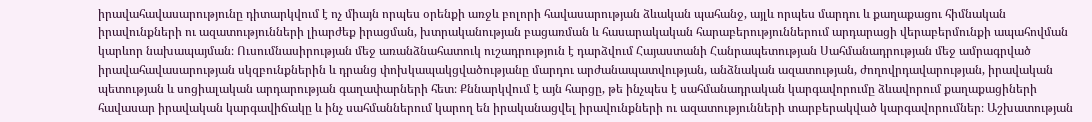իրավահավասարությունը դիտարկվում է ոչ միայն որպես օրենքի առջև բոլորի հավասարության ձևական պահանջ, այլև որպես մարդու և քաղաքացու հիմնական իրավունքների ու ազատությունների լիարժեք իրացման, խտրականության բացառման և հասարակական հարաբերություններում արդարացի վերաբերմունքի ապահովման կարևոր նախապայման։ Ուսումնասիրության մեջ առանձնահատուկ ուշադրություն է դարձվում Հայաստանի Հանրապետության Սահմանադրության մեջ ամրագրված իրավահավասարության սկզբունքներին և դրանց փոխկապակցվածությանը մարդու արժանապատվության, անձնական ազատության, ժողովրդավարության, իրավական պետության և սոցիալական արդարության գաղափարների հետ։ Քննարկվում է այն հարցը, թե ինչպես է սահմանադրական կարգավորումը ձևավորում քաղաքացիների հավասար իրավական կարգավիճակը և ինչ սահմաններում կարող են իրականացվել իրավունքների ու ազատությունների տարբերակված կարգավորումներ։ Աշխատության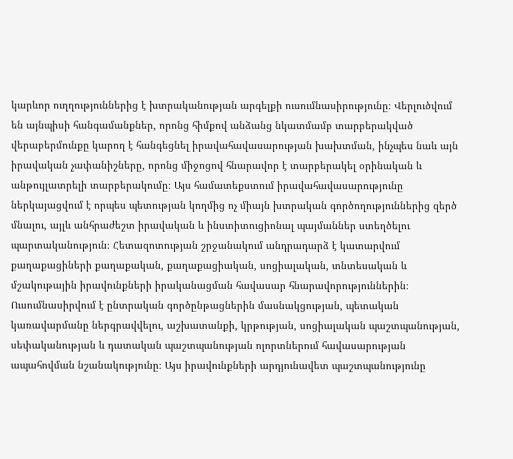կարևոր ուղղություններից է խտրականության արգելքի ուսումնասիրությունը։ Վերլուծվում են այնպիսի հանգամանքներ, որոնց հիմքով անձանց նկատմամբ տարբերակված վերաբերմունքը կարող է հանգեցնել իրավահավասարության խախտման, ինչպես նաև այն իրավական չափանիշները, որոնց միջոցով հնարավոր է տարբերակել օրինական և անթույլատրելի տարբերակումը։ Այս համատեքստում իրավահավասարությունը ներկայացվում է որպես պետության կողմից ոչ միայն խտրական գործողություններից զերծ մնալու, այլև անհրաժեշտ իրավական և ինստիտուցիոնալ պայմաններ ստեղծելու պարտականություն։ Հետազոտության շրջանակում անդրադարձ է կատարվում քաղաքացիների քաղաքական, քաղաքացիական, սոցիալական, տնտեսական և մշակութային իրավունքների իրականացման հավասար հնարավորություններին։ Ուսումնասիրվում է ընտրական գործընթացներին մասնակցության, պետական կառավարմանը ներգրավվելու, աշխատանքի, կրթության, սոցիալական պաշտպանության, սեփականության և դատական պաշտպանության ոլորտներում հավասարության ապահովման նշանակությունը։ Այս իրավունքների արդյունավետ պաշտպանությունը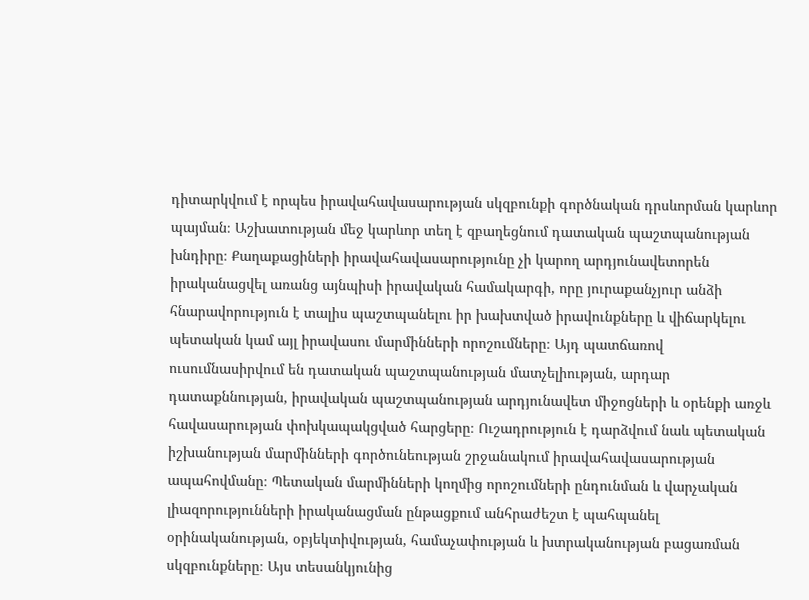դիտարկվում է որպես իրավահավասարության սկզբունքի գործնական դրսևորման կարևոր պայման։ Աշխատության մեջ կարևոր տեղ է զբաղեցնում դատական պաշտպանության խնդիրը։ Քաղաքացիների իրավահավասարությունը չի կարող արդյունավետորեն իրականացվել առանց այնպիսի իրավական համակարգի, որը յուրաքանչյուր անձի հնարավորություն է տալիս պաշտպանելու իր խախտված իրավունքները և վիճարկելու պետական կամ այլ իրավասու մարմինների որոշումները։ Այդ պատճառով ուսումնասիրվում են դատական պաշտպանության մատչելիության, արդար դատաքննության, իրավական պաշտպանության արդյունավետ միջոցների և օրենքի առջև հավասարության փոխկապակցված հարցերը։ Ուշադրություն է դարձվում նաև պետական իշխանության մարմինների գործունեության շրջանակում իրավահավասարության ապահովմանը։ Պետական մարմինների կողմից որոշումների ընդունման և վարչական լիազորությունների իրականացման ընթացքում անհրաժեշտ է պահպանել օրինականության, օբյեկտիվության, համաչափության և խտրականության բացառման սկզբունքները։ Այս տեսանկյունից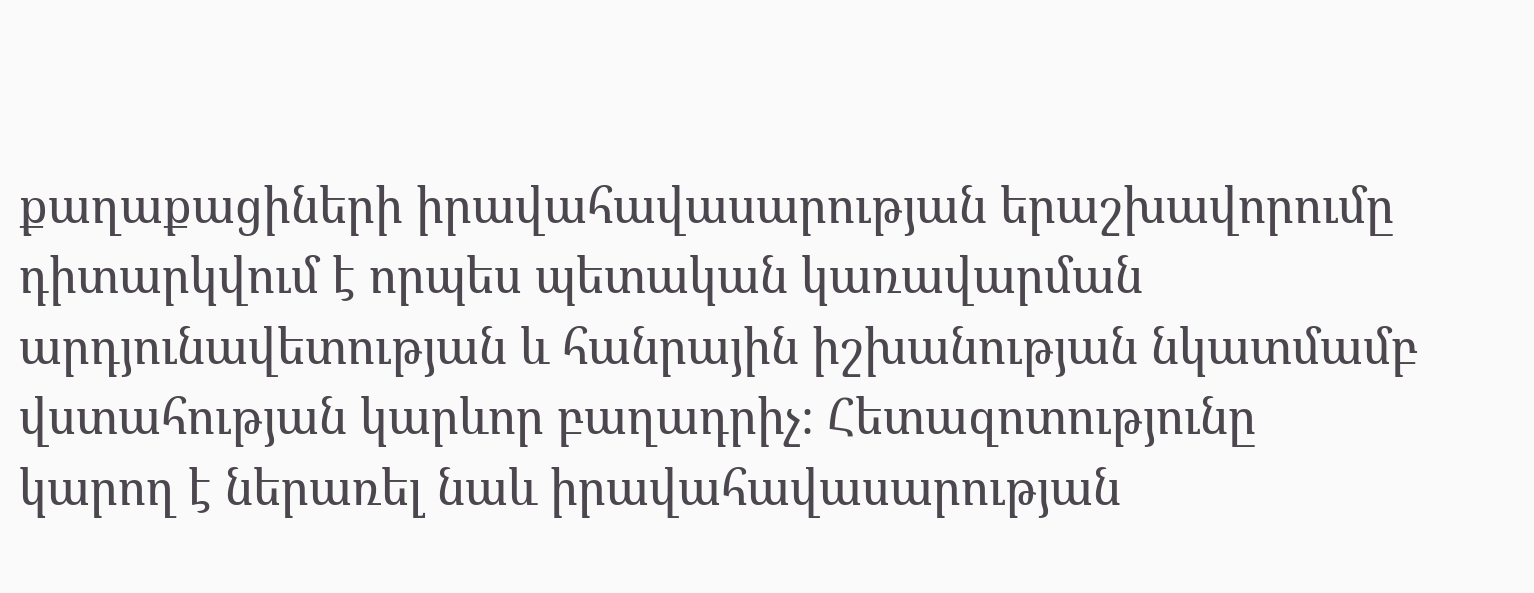քաղաքացիների իրավահավասարության երաշխավորումը դիտարկվում է որպես պետական կառավարման արդյունավետության և հանրային իշխանության նկատմամբ վստահության կարևոր բաղադրիչ։ Հետազոտությունը կարող է ներառել նաև իրավահավասարության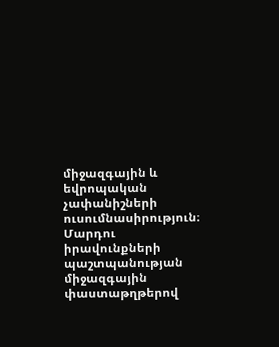միջազգային և եվրոպական չափանիշների ուսումնասիրություն։ Մարդու իրավունքների պաշտպանության միջազգային փաստաթղթերով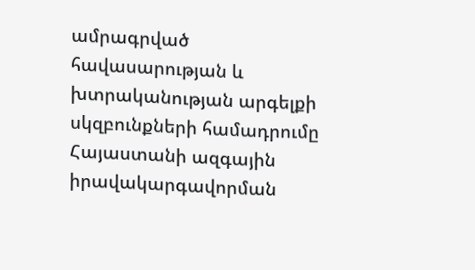ամրագրված հավասարության և խտրականության արգելքի սկզբունքների համադրումը Հայաստանի ազգային իրավակարգավորման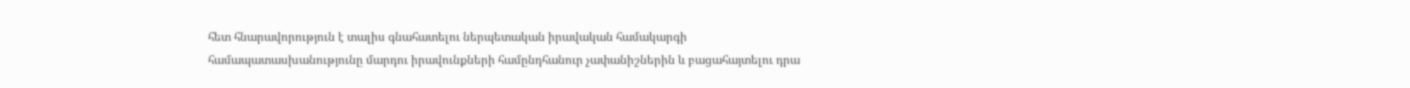հետ հնարավորություն է տալիս գնահատելու ներպետական իրավական համակարգի համապատասխանությունը մարդու իրավունքների համընդհանուր չափանիշներին և բացահայտելու դրա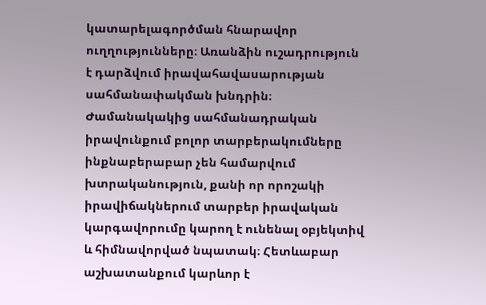կատարելագործման հնարավոր ուղղությունները։ Առանձին ուշադրություն է դարձվում իրավահավասարության սահմանափակման խնդրին։ Ժամանակակից սահմանադրական իրավունքում բոլոր տարբերակումները ինքնաբերաբար չեն համարվում խտրականություն, քանի որ որոշակի իրավիճակներում տարբեր իրավական կարգավորումը կարող է ունենալ օբյեկտիվ և հիմնավորված նպատակ։ Հետևաբար աշխատանքում կարևոր է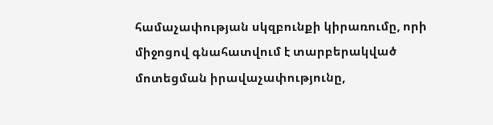համաչափության սկզբունքի կիրառումը, որի միջոցով գնահատվում է տարբերակված մոտեցման իրավաչափությունը,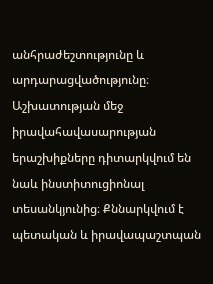անհրաժեշտությունը և արդարացվածությունը։ Աշխատության մեջ իրավահավասարության երաշխիքները դիտարկվում են նաև ինստիտուցիոնալ տեսանկյունից։ Քննարկվում է պետական և իրավապաշտպան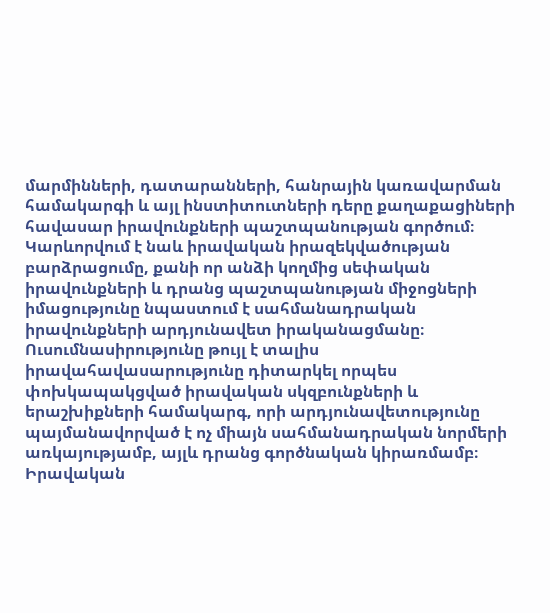մարմինների, դատարանների, հանրային կառավարման համակարգի և այլ ինստիտուտների դերը քաղաքացիների հավասար իրավունքների պաշտպանության գործում։ Կարևորվում է նաև իրավական իրազեկվածության բարձրացումը, քանի որ անձի կողմից սեփական իրավունքների և դրանց պաշտպանության միջոցների իմացությունը նպաստում է սահմանադրական իրավունքների արդյունավետ իրականացմանը։ Ուսումնասիրությունը թույլ է տալիս իրավահավասարությունը դիտարկել որպես փոխկապակցված իրավական սկզբունքների և երաշխիքների համակարգ, որի արդյունավետությունը պայմանավորված է ոչ միայն սահմանադրական նորմերի առկայությամբ, այլև դրանց գործնական կիրառմամբ։ Իրավական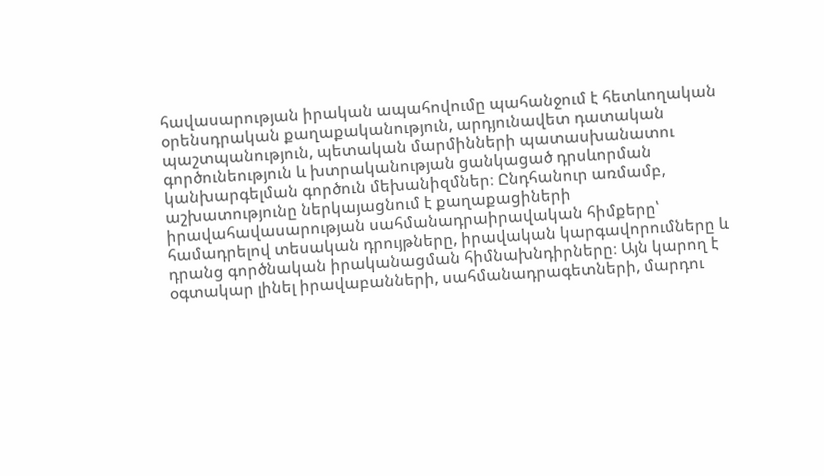հավասարության իրական ապահովումը պահանջում է հետևողական օրենսդրական քաղաքականություն, արդյունավետ դատական պաշտպանություն, պետական մարմինների պատասխանատու գործունեություն և խտրականության ցանկացած դրսևորման կանխարգելման գործուն մեխանիզմներ։ Ընդհանուր առմամբ, աշխատությունը ներկայացնում է քաղաքացիների իրավահավասարության սահմանադրաիրավական հիմքերը՝ համադրելով տեսական դրույթները, իրավական կարգավորումները և դրանց գործնական իրականացման հիմնախնդիրները։ Այն կարող է օգտակար լինել իրավաբանների, սահմանադրագետների, մարդու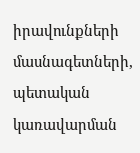իրավունքների մասնագետների, պետական կառավարման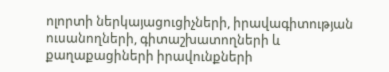ոլորտի ներկայացուցիչների, իրավագիտության ուսանողների, գիտաշխատողների և քաղաքացիների իրավունքների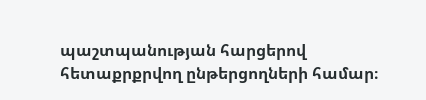պաշտպանության հարցերով հետաքրքրվող ընթերցողների համար։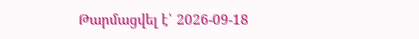Թարմացվել է՝ 2026-09-18